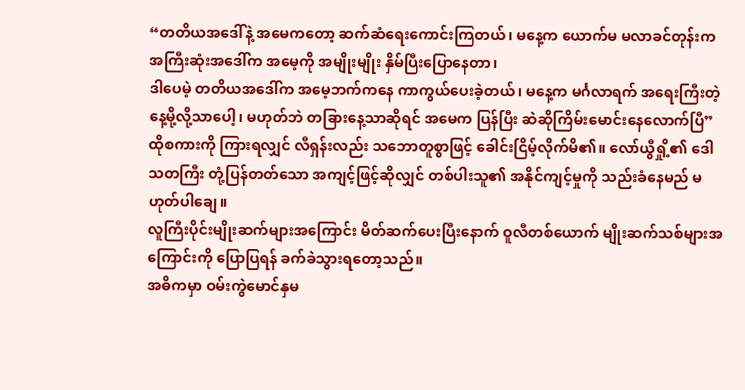“တတိယအဒေါ်နဲ့ အမေကတော့ ဆက်ဆံရေးကောင်းကြတယ်၊ မနေ့က ယောက်မ မလာခင်တုန်းက အကြီးဆုံးအဒေါ်က အမေ့ကို အမျိုးမျိုး နှိမ်ပြီးပြောနေတာ၊
ဒါပေမဲ့ တတိယအဒေါ်က အမေ့ဘက်ကနေ ကာကွယ်ပေးခဲ့တယ်၊ မနေ့က မင်္ဂလာရက် အရေးကြီးတဲ့နေ့မို့လို့သာပေါ့၊ မဟုတ်ဘဲ တခြားနေ့သာဆိုရင် အမေက ပြန်ပြီး ဆဲဆိုကြိမ်းမောင်းနေလောက်ပြီ”
ထိုစကားကို ကြားရလျှင် လီရှန်းလည်း သဘောတူစွာဖြင့် ခေါင်းငြိမ့်လိုက်မိ၏။ လော်ယွီရှို့၏ ဒေါသတကြီး တုံ့ပြန်တတ်သော အကျင့်ဖြင့်ဆိုလျှင် တစ်ပါးသူ၏ အနိုင်ကျင့်မှုကို သည်းခံနေမည် မဟုတ်ပါချေ။
လူကြီးပိုင်းမျိုးဆက်များအကြောင်း မိတ်ဆက်ပေးပြီးနောက် ဝူလီတစ်ယောက် မျိုးဆက်သစ်များအကြောင်းကို ပြောပြရန် ခက်ခဲသွားရတော့သည်။
အဓိကမှာ ဝမ်းကွဲမောင်နှမ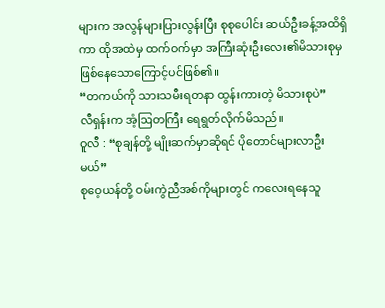များက အလွန်များပြားလွန်းပြီး စုစုပေါင်း ဆယ်ဦးခန့်အထိရှိကာ ထိုအထဲမှ ထက်ဝက်မှာ အကြီးဆုံးဦးလေး၏မိသားစုမှ ဖြစ်နေသောကြောင့်ပင်ဖြစ်၏။
“တကယ်ကို သားသမီးရတနာ ထွန်းကားတဲ့ မိသားစုပဲ”
လီရှန်းက အံ့ဩတကြီး ရေရွတ်လိုက်မိသည်။
ဝူလီ : “စုချန်တို့ မျိုးဆက်မှာဆိုရင် ပိုတောင်များလာဦးမယ်”
စုဝေ့ယန်တို့ ဝမ်းကွဲညီအစ်ကိုများတွင် ကလေးရနေသူ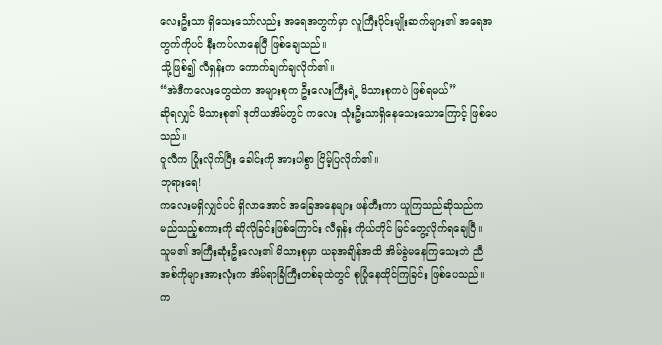လေးဦးသာ ရှိသေးသော်လည်း အရေအတွက်မှာ လူကြီးပိုင်းမျိုးဆက်များ၏ အရေအတွက်ကိုပင် နီးကပ်လာနေပြီ ဖြစ်ချေသည်။
သို့ဖြစ်၍ လီရှန်းက ကောက်ချက်ချလိုက်၏။
“အဲဒီကလေးတွေထဲက အများစုက ဦးလေးကြီးရဲ့ မိသားစုကပဲ ဖြစ်ရမယ်”
ဆိုရလျှင် မိသားစု၏ ဒုတိယအိမ်တွင် ကလေး သုံးဦးသာရှိနေသေးသောကြောင့် ဖြစ်ပေသည်။
ဝူလီက ပြုံးလိုက်ပြီး ခေါင်းကို အားပါစွာ ငြိမ့်ပြလိုက်၏။
ဘုရားရေ!
ကလေးမရှိလျှင်ပင် ရှိလာအောင် အခြေအနေများ ဖန်တီးကာ ယူကြသည်ဆိုသည်က မည်သည့်စကားကို ဆိုလိုခြင်းဖြစ်ကြောင်း လီရှန်း ကိုယ်တိုင် မြင်တွေ့လိုက်ရချေပြီ။
သူမ၏ အကြီးဆုံးဦးလေး၏ မိသားစုမှာ ယခုအချိန်အထိ အိမ်ခွဲမနေကြသေးဘဲ ညီအစ်ကိုများအားလုံးက အိမ်ရာခြံကြီးတစ်ခုထဲတွင် စုပြုံနေထိုင်ကြခြင်း ဖြစ်ပေသည်။
က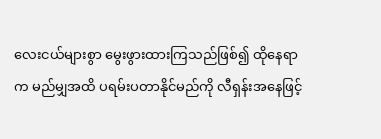လေးငယ်များစွာ မွေးဖွားထားကြသည်ဖြစ်၍ ထိုနေရာက မည်မျှအထိ ပရမ်းပတာနိုင်မည်ကို လီရှန်းအနေဖြင့်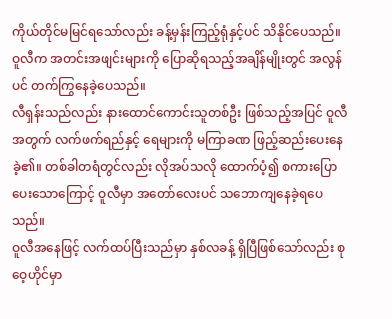ကိုယ်တိုင်မမြင်ရသော်လည်း ခန့်မှန်းကြည့်ရုံနှင့်ပင် သိနိုင်ပေသည်။
ဝူလီက အတင်းအဖျင်းများကို ပြောဆိုရသည့်အချိန်မျိုးတွင် အလွန်ပင် တက်ကြွနေခဲ့ပေသည်။
လီရှန်းသည်လည်း နားထောင်ကောင်းသူတစ်ဦး ဖြစ်သည့်အပြင် ဝူလီအတွက် လက်ဖက်ရည်နှင့် ရေများကို မကြာခဏ ဖြည့်ဆည်းပေးနေခဲ့၏။ တစ်ခါတရံတွင်လည်း လိုအပ်သလို ထောက်ပံ့၍ စကားပြောပေးသောကြောင့် ဝူလီမှာ အတော်လေးပင် သဘောကျနေခဲ့ရပေသည်။
ဝူလီအနေဖြင့် လက်ထပ်ပြီးသည်မှာ နှစ်လခန့် ရှိပြီဖြစ်သော်လည်း စုဝေ့ဟိုင်မှာ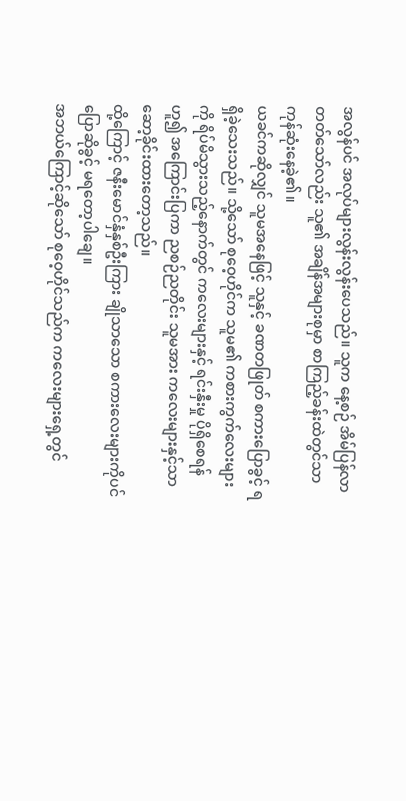အလွန်ပင် အလုပ်များလွန်းလွန်းပေသည်။ သူက နေ့စဉ် အိမ်ပြန်လာတတ်သော်လည်း သူ၏ အချိန်အများစုမှာ စာကြည့်ခန်းထဲတွင်သာ ကုန်ဆုံးနေခဲ့၏။
ယခင်ကဆိုလျှင် သူမအနေဖြင့် သူနှင့် ခဏတဖြုတ် စကားပြောခွင့် ရရှိခဲ့သေးသည်။ သို့သော် စုဝေ့ဟိုင်က သူမ၏ ကစားကွက်လေးများကို ရိပ်မိသွားသည့်နောက်တွင် ကလေးများနှင့် ရင်းနှီးမှု ပိုရှိစေရန်ဟူ၍ အကြောင်းပြကာ ညစဉ်ညတိုင်း သူမအား ကလေးများနှင့်သာ ဆော့ခိုင်းထားတော့သည်။
ထို့ကြောင့် ဇနီးမောင်နှံနှစ်ဦးကြား ချိုသာသော စကားလေးများကိုပင် ပြောဆိုခွင့် မရတော့ပါချေ။
အဘယ်ကြောင့်ဆိုသော် စုဝေ့ဟိုင်သည်က ကလေးများရှေ့တွင်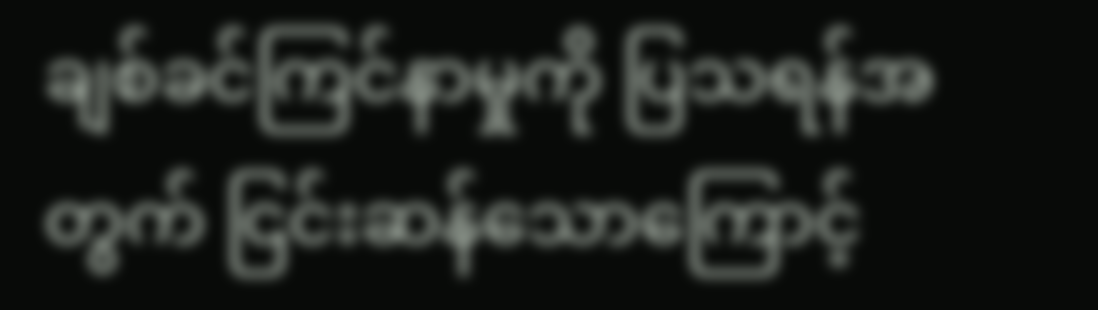ချစ်ခင်ကြင်နာမှုကို ပြသရန်အတွက် ငြင်းဆန်သောကြောင့်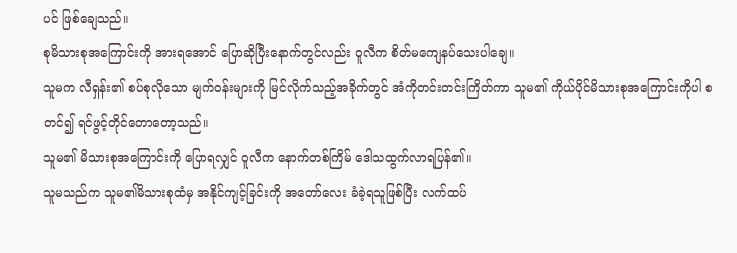ပင် ဖြစ်ချေသည်။
စုမိသားစုအကြောင်းကို အားရအောင် ပြောဆိုပြီးနောက်တွင်လည်း ဝူလီက စိတ်မကျေနပ်သေးပါချေ။
သူမက လီရှန်း၏ စပ်စုလိုသော မျက်ဝန်းများကို မြင်လိုက်သည့်အခိုက်တွင် အံကိုတင်းတင်းကြိတ်ကာ သူမ၏ ကိုယ်ပိုင်မိသားစုအကြောင်းကိုပါ စတင်၍ ရင်ဖွင့်တိုင်တောတော့သည်။
သူမ၏ မိသားစုအကြောင်းကို ပြောရလျှင် ဝူလီက နောက်တစ်ကြိမ် ဒေါသထွက်လာရပြန်၏။
သူမသည်က သူမ၏မိသားစုထံမှ အနိုင်ကျင့်ခြင်းကို အတော်လေး ခံခဲ့ရသူဖြစ်ပြီး လက်ထပ်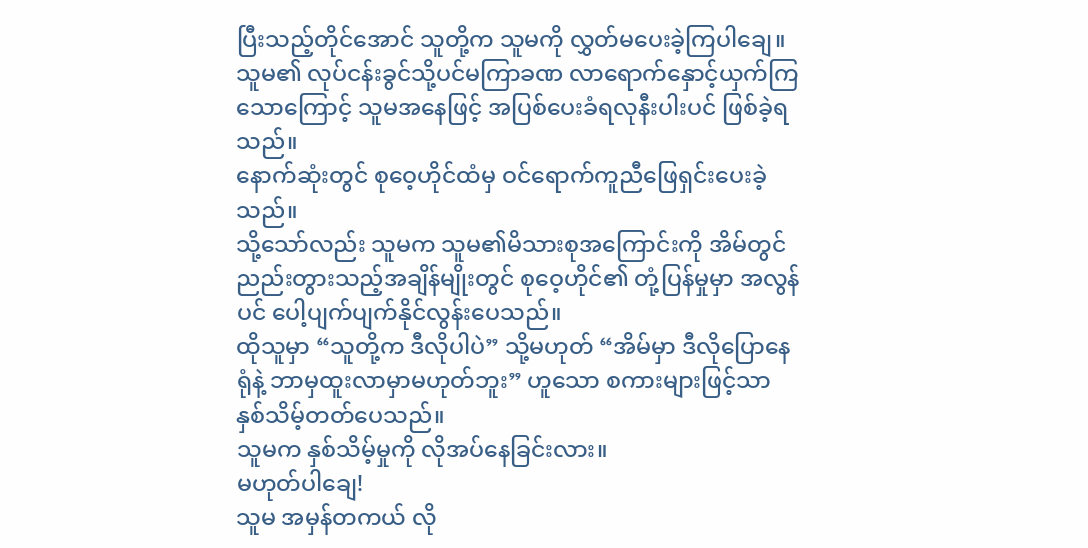ပြီးသည့်တိုင်အောင် သူတို့က သူမကို လွှတ်မပေးခဲ့ကြပါချေ။
သူမ၏ လုပ်ငန်းခွင်သို့ပင်မကြာခဏ လာရောက်နှောင့်ယှက်ကြသောကြောင့် သူမအနေဖြင့် အပြစ်ပေးခံရလုနီးပါးပင် ဖြစ်ခဲ့ရသည်။
နောက်ဆုံးတွင် စုဝေ့ဟိုင်ထံမှ ဝင်ရောက်ကူညီဖြေရှင်းပေးခဲ့သည်။
သို့သော်လည်း သူမက သူမ၏မိသားစုအကြောင်းကို အိမ်တွင် ညည်းတွားသည့်အချိန်မျိုးတွင် စုဝေ့ဟိုင်၏ တုံ့ပြန်မှုမှာ အလွန်ပင် ပေါ့ပျက်ပျက်နိုင်လွန်းပေသည်။
ထိုသူမှာ “သူတို့က ဒီလိုပါပဲ” သို့မဟုတ် “အိမ်မှာ ဒီလိုပြောနေရုံနဲ့ ဘာမှထူးလာမှာမဟုတ်ဘူး” ဟူသော စကားများဖြင့်သာ နှစ်သိမ့်တတ်ပေသည်။
သူမက နှစ်သိမ့်မှုကို လိုအပ်နေခြင်းလား။
မဟုတ်ပါချေ!
သူမ အမှန်တကယ် လို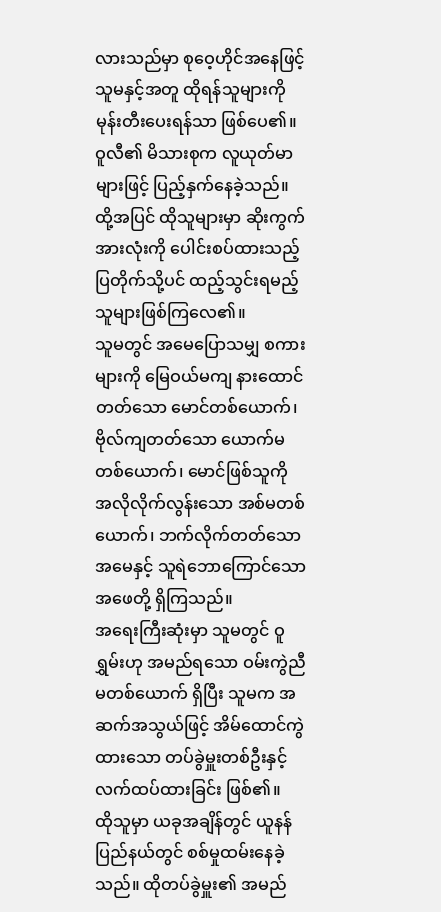လားသည်မှာ စုဝေ့ဟိုင်အနေဖြင့် သူမနှင့်အတူ ထိုရန်သူများကို မုန်းတီးပေးရန်သာ ဖြစ်ပေ၏။
ဝူလီ၏ မိသားစုက လူယုတ်မာများဖြင့် ပြည့်နှက်နေခဲ့သည်။
ထို့အပြင် ထိုသူများမှာ ဆိုးကွက်အားလုံးကို ပေါင်းစပ်ထားသည့် ပြတိုက်သို့ပင် ထည့်သွင်းရမည့်သူများဖြစ်ကြလေ၏။
သူမတွင် အမေပြောသမျှ စကားများကို မြေဝယ်မကျ နားထောင်တတ်သော မောင်တစ်ယောက်၊ ဗိုလ်ကျတတ်သော ယောက်မတစ်ယောက်၊ မောင်ဖြစ်သူကို အလိုလိုက်လွန်းသော အစ်မတစ်ယောက်၊ ဘက်လိုက်တတ်သော အမေနှင့် သူရဲဘောကြောင်သော အဖေတို့ ရှိကြသည်။
အရေးကြီးဆုံးမှာ သူမတွင် ဝူရွှမ်းဟု အမည်ရသော ဝမ်းကွဲညီမတစ်ယောက် ရှိပြီး သူမက အဆက်အသွယ်ဖြင့် အိမ်ထောင်ကွဲထားသော တပ်ခွဲမှူးတစ်ဦးနှင့် လက်ထပ်ထားခြင်း ဖြစ်၏။
ထိုသူမှာ ယခုအချိန်တွင် ယူနန်ပြည်နယ်တွင် စစ်မှုထမ်းနေခဲ့သည်။ ထိုတပ်ခွဲမှူး၏ အမည်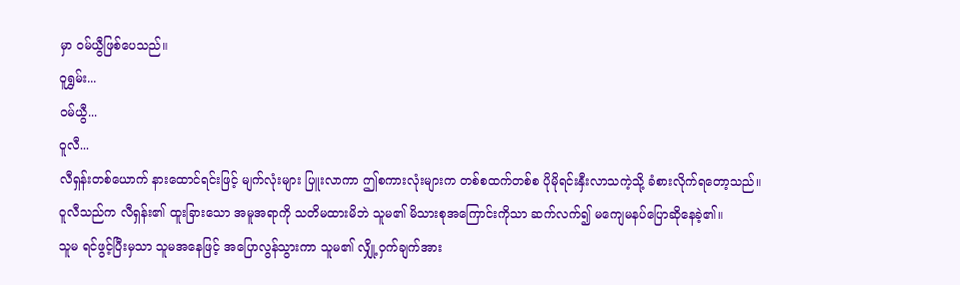မှာ ဝမ်ယွီဖြစ်ပေသည်။
ဝူရွှမ်း...
ဝမ်ယွီ...
ဝူလီ...
လီရှန်းတစ်ယောက် နားထောင်ရင်းဖြင့် မျက်လုံးများ ပြူးလာကာ ဤစကားလုံးများက တစ်စထက်တစ်စ ပိုမိုရင်းနှီးလာသကဲ့သို့ ခံစားလိုက်ရတော့သည်။
ဝူလီသည်က လီရှန်း၏ ထူးခြားသော အမူအရာကို သတိမထားမိဘဲ သူမ၏ မိသားစုအကြောင်းကိုသာ ဆက်လက်၍ မကျေမနပ်ပြောဆိုနေခဲ့၏။
သူမ ရင်ဖွင့်ပြီးမှသာ သူမအနေဖြင့် အပြောလွန်သွားကာ သူမ၏ လျှို့ဝှက်ချက်အား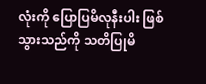လုံးကို ပြောပြမိလုနီးပါး ဖြစ်သွားသည်ကို သတိပြုမိ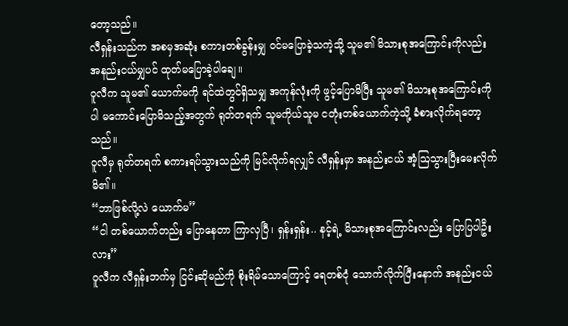တော့သည်။
လီရှန်းသည်က အစမှအဆုံး စကားတစ်ခွန်းမျှ ဝင်မပြောခဲ့သကဲ့သို့ သူမ၏ မိသားစုအကြောင်းကိုလည်း အနည်းငယ်မျှပင် ထုတ်မပြောခဲ့ပါချေ။
ဝူလီက သူမ၏ ယောက်မကို ရင်ထဲတွင်ရှိသမျှ အကုန်လုံးကို ဖွင့်ပြောမိပြီး သူမ၏ မိသားစုအကြောင်းကိုပါ မကောင်းပြောမိသည့်အတွက် ရုတ်တရက် သူမကိုယ်သူမ ငတုံးတစ်ယောက်ကဲ့သို့ ခံစားလိုက်ရတော့သည်။
ဝူလီမှ ရုတ်တရက် စကားရပ်သွားသည်ကို မြင်လိုက်ရလျှင် လီရှန်းမှာ အနည်းငယ် အံ့ဩသွားပြီးမေးလိုက်မိ၏။
“ဘာဖြစ်လို့လဲ ယောက်မ”
“ငါ တစ်ယောက်တည်း ပြောနေတာ ကြာလှပြီ၊ ရှန်းရှန်း.. နင့်ရဲ့ မိသားစုအကြောင်းလည်း ပြောပြပါဦးလား”
ဝူလီက လီရှန်းဘက်မှ ငြင်းဆိုမည်ကို စိုးရိမ်သောကြောင့် ရေတစ်ငုံ သောက်လိုက်ပြီးနောက် အနည်းငယ်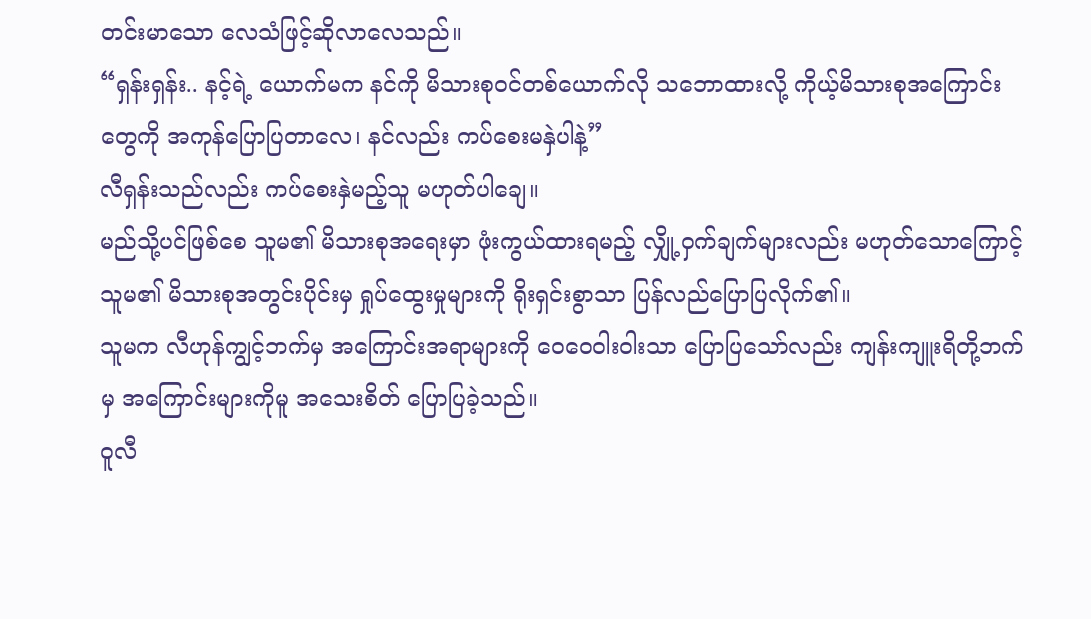တင်းမာသော လေသံဖြင့်ဆိုလာလေသည်။
“ရှန်းရှန်း.. နင့်ရဲ့ ယောက်မက နင်ကို မိသားစုဝင်တစ်ယောက်လို သဘောထားလို့ ကိုယ့်မိသားစုအကြောင်းတွေကို အကုန်ပြောပြတာလေ၊ နင်လည်း ကပ်စေးမနှဲပါနဲ့”
လီရှန်းသည်လည်း ကပ်စေးနှဲမည့်သူ မဟုတ်ပါချေ။
မည်သို့ပင်ဖြစ်စေ သူမ၏ မိသားစုအရေးမှာ ဖုံးကွယ်ထားရမည့် လျှို့ဝှက်ချက်များလည်း မဟုတ်သောကြောင့် သူမ၏ မိသားစုအတွင်းပိုင်းမှ ရှုပ်ထွေးမှုများကို ရိုးရှင်းစွာသာ ပြန်လည်ပြောပြလိုက်၏။
သူမက လီဟုန်ကျွင့်ဘက်မှ အကြောင်းအရာများကို ဝေဝေဝါးဝါးသာ ပြောပြသော်လည်း ကျန်းကျူးရိတို့ဘက်မှ အကြောင်းများကိုမူ အသေးစိတ် ပြောပြခဲ့သည်။
ဝူလီ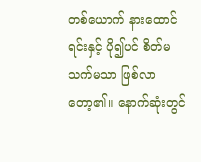တစ်ယောက် နားထောင်ရင်းနှင့် ပို၍ပင် စိတ်မသက်မသာ ဖြစ်လာတော့၏။ နောက်ဆုံးတွင်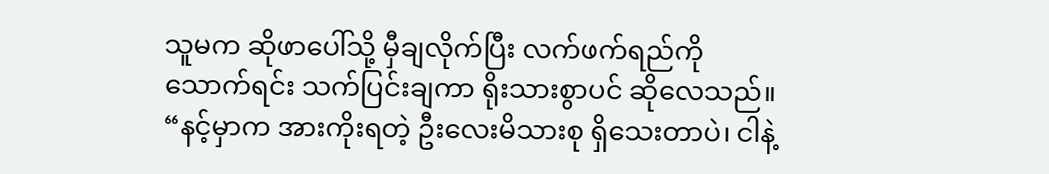သူမက ဆိုဖာပေါ်သို့ မှီချလိုက်ပြီး လက်ဖက်ရည်ကို သောက်ရင်း သက်ပြင်းချကာ ရိုးသားစွာပင် ဆိုလေသည်။
“နင့်မှာက အားကိုးရတဲ့ ဦးလေးမိသားစု ရှိသေးတာပဲ၊ ငါနဲ့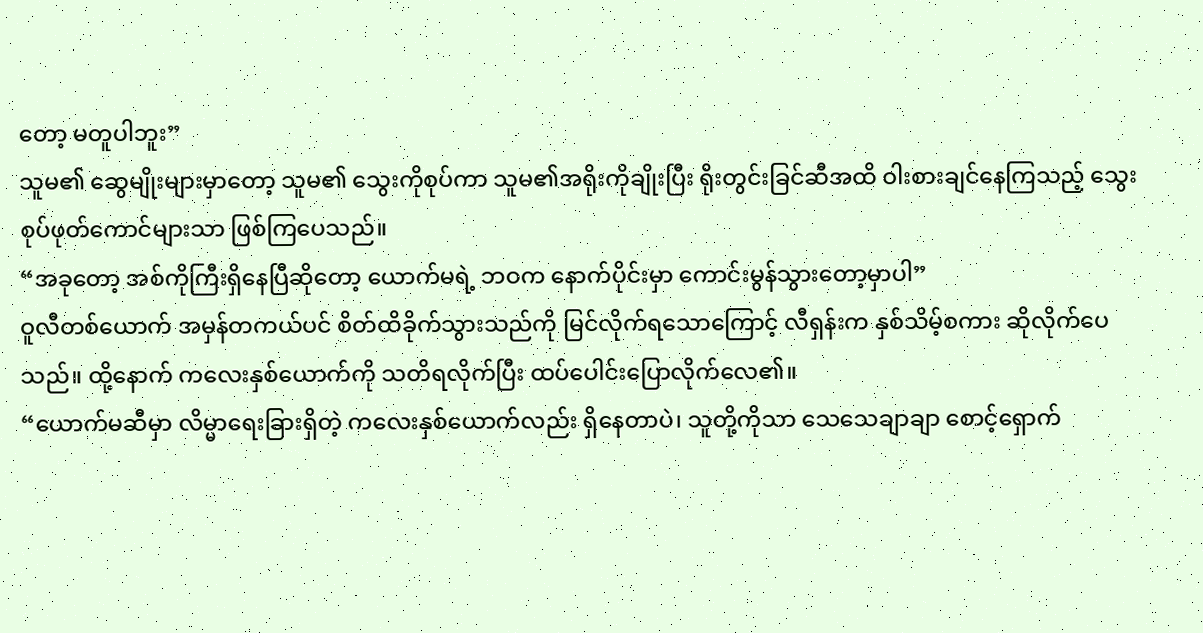တော့ မတူပါဘူး”
သူမ၏ ဆွေမျိုးများမှာတော့ သူမ၏ သွေးကိုစုပ်ကာ သူမ၏အရိုးကိုချိုးပြီး ရိုးတွင်းခြင်ဆီအထိ ဝါးစားချင်နေကြသည့် သွေးစုပ်ဖုတ်ကောင်များသာ ဖြစ်ကြပေသည်။
“အခုတော့ အစ်ကိုကြီးရှိနေပြီဆိုတော့ ယောက်မရဲ့ ဘဝက နောက်ပိုင်းမှာ ကောင်းမွန်သွားတော့မှာပါ”
ဝူလီတစ်ယောက် အမှန်တကယ်ပင် စိတ်ထိခိုက်သွားသည်ကို မြင်လိုက်ရသောကြောင့် လီရှန်းက နှစ်သိမ့်စကား ဆိုလိုက်ပေသည်။ ထို့နောက် ကလေးနှစ်ယောက်ကို သတိရလိုက်ပြီး ထပ်ပေါင်းပြောလိုက်လေ၏။
“ယောက်မဆီမှာ လိမ္မာရေးခြားရှိတဲ့ ကလေးနှစ်ယောက်လည်း ရှိနေတာပဲ၊ သူတို့ကိုသာ သေသေချာချာ စောင့်ရှောက်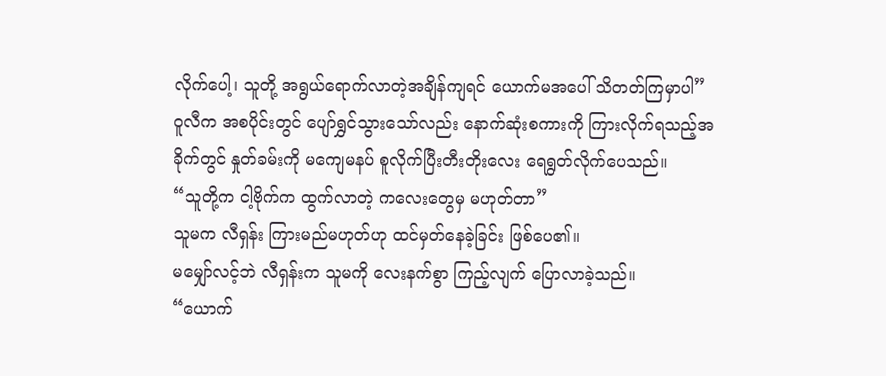လိုက်ပေါ့၊ သူတို့ အရွယ်ရောက်လာတဲ့အချိန်ကျရင် ယောက်မအပေါ် သိတတ်ကြမှာပါ”
ဝူလီက အစပိုင်းတွင် ပျော်ရွှင်သွားသော်လည်း နောက်ဆုံးစကားကို ကြားလိုက်ရသည့်အခိုက်တွင် နှုတ်ခမ်းကို မကျေမနပ် စူလိုက်ပြီးတီးတိုးလေး ရေရွတ်လိုက်ပေသည်။
“သူတို့က ငါ့ဗိုက်က ထွက်လာတဲ့ ကလေးတွေမှ မဟုတ်တာ”
သူမက လီရှန်း ကြားမည်မဟုတ်ဟု ထင်မှတ်နေခဲ့ခြင်း ဖြစ်ပေ၏။
မမျှော်လင့်ဘဲ လီရှန်းက သူမကို လေးနက်စွာ ကြည့်လျက် ပြောလာခဲ့သည်။
“ယောက်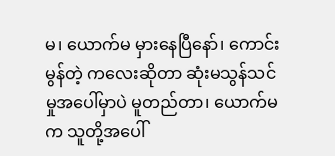မ၊ ယောက်မ မှားနေပြီနော်၊ ကောင်းမွန်တဲ့ ကလေးဆိုတာ ဆုံးမသွန်သင်မှုအပေါ်မှာပဲ မူတည်တာ၊ ယောက်မက သူတို့အပေါ်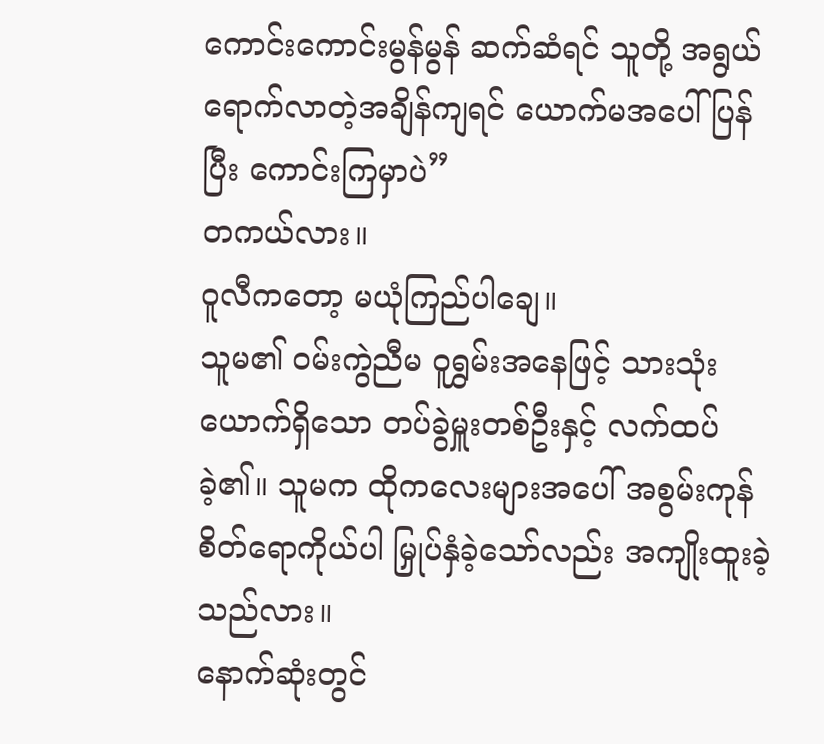ကောင်းကောင်းမွန်မွန် ဆက်ဆံရင် သူတို့ အရွယ်ရောက်လာတဲ့အချိန်ကျရင် ယောက်မအပေါ် ပြန်ပြီး ကောင်းကြမှာပဲ”
တကယ်လား။
ဝူလီကတော့ မယုံကြည်ပါချေ။
သူမ၏ ဝမ်းကွဲညီမ ဝူရွှမ်းအနေဖြင့် သားသုံးယောက်ရှိသော တပ်ခွဲမှူးတစ်ဦးနှင့် လက်ထပ်ခဲ့၏။ သူမက ထိုကလေးများအပေါ် အစွမ်းကုန် စိတ်ရောကိုယ်ပါ မြှုပ်နှံခဲ့သော်လည်း အကျိုးထူးခဲ့သည်လား။
နောက်ဆုံးတွင်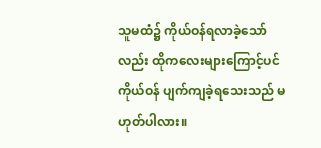သူမထံ၌ ကိုယ်ဝန်ရလာခဲ့သော်လည်း ထိုကလေးများကြောင့်ပင် ကိုယ်ဝန် ပျက်ကျခဲ့ရသေးသည် မဟုတ်ပါလား။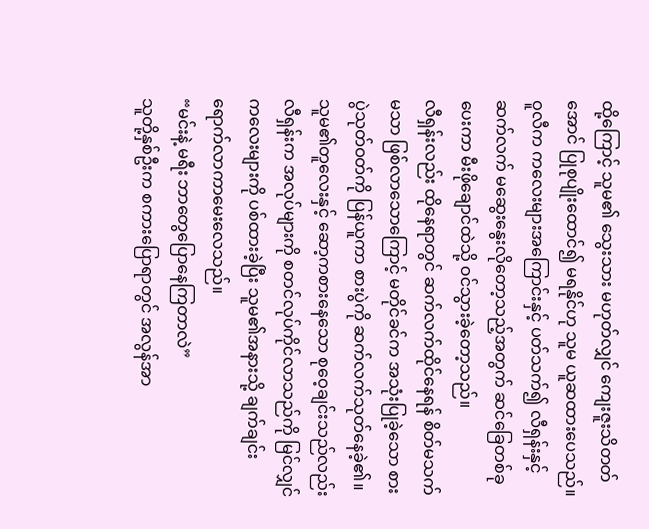ထို့ကြောင့် သူမ၏ သွေးသား မဟုတ်လျှင် ကျေးဇူးသိတတ်အောင် ပြုစုပျိုးထောင်၍ မရနိုင်ဟု သူမ ယူဆထားပေသည်။
ဝူလီက ကလေးများအကြောင်းနှင့် ပတ်သက်၍ လီရှန်းနှင့် ဆက်လက် မဆွေးနွေးလိုတော့သည့်အတွက် ဆင်ခြေတစ်ခု ပေးကာ မီးဖိုချောင်ထဲသို့ ဝင်သွားခဲ့တော့သည်။
လီရှန်းလည်း ထိုနေရာတွင် ဆက်လက်ထိုင်နေရန် စိတ်မသက်မသာ ဖြစ်လာသောကြောင့် မတိုင်ခင်က အသုံးပြုခဲ့သော စားပွဲသုတ်ဝတ်ကို ပြန်ယူကာ စားပွဲကို ဆက်လက်သုတ်နေခဲ့၏။
သူမ၏တူလေးနှင့် ဆော့ကစားနေသော စုဝေ့ချင်းသည်လည်း လီရှန်းက အလုပ်များကို စတင်လုပ်ကိုင်လာသည်ကို မြင်လျှင် ကလေးများကို ပစ်ထားခဲ့ပြီး သူမ၏အနားသို့ ချက်ချင်းရောက်လာကာမေးလေသည်။
“မင်းနဲ့ မရီး ဘာတွေပြောနေကြတာလဲ”
သူတို့နှစ်ဦးက စကားပြောရာတွင် အလွန်အာ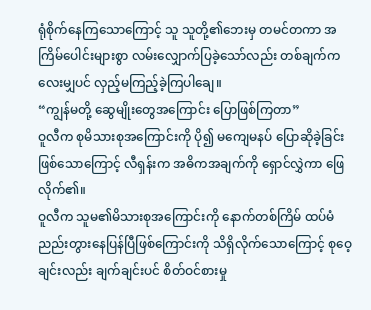ရုံစိုက်နေကြသောကြောင့် သူ သူတို့၏ဘေးမှ တမင်တကာ အကြိမ်ပေါင်းများစွာ လမ်းလျှောက်ပြခဲ့သော်လည်း တစ်ချက်ကလေးမျှပင် လှည့်မကြည့်ခဲ့ကြပါချေ။
“ကျွန်မတို့ ဆွေမျိုးတွေအကြောင်း ပြောဖြစ်ကြတာ”
ဝူလီက စုမိသားစုအကြောင်းကို ပို၍ မကျေမနပ် ပြောဆိုခဲ့ခြင်းဖြစ်သောကြောင့် လီရှန်းက အဓိကအချက်ကို ရှောင်လွှဲကာ ဖြေလိုက်၏။
ဝူလီက သူမ၏မိသားစုအကြောင်းကို နောက်တစ်ကြိမ် ထပ်မံညည်းတွားနေပြန်ပြီဖြစ်ကြောင်းကို သိရှိလိုက်သောကြောင့် စုဝေ့ချင်းလည်း ချက်ချင်းပင် စိတ်ဝင်စားမှု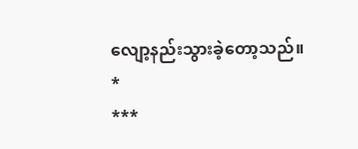လျော့နည်းသွားခဲ့တော့သည်။
*
***